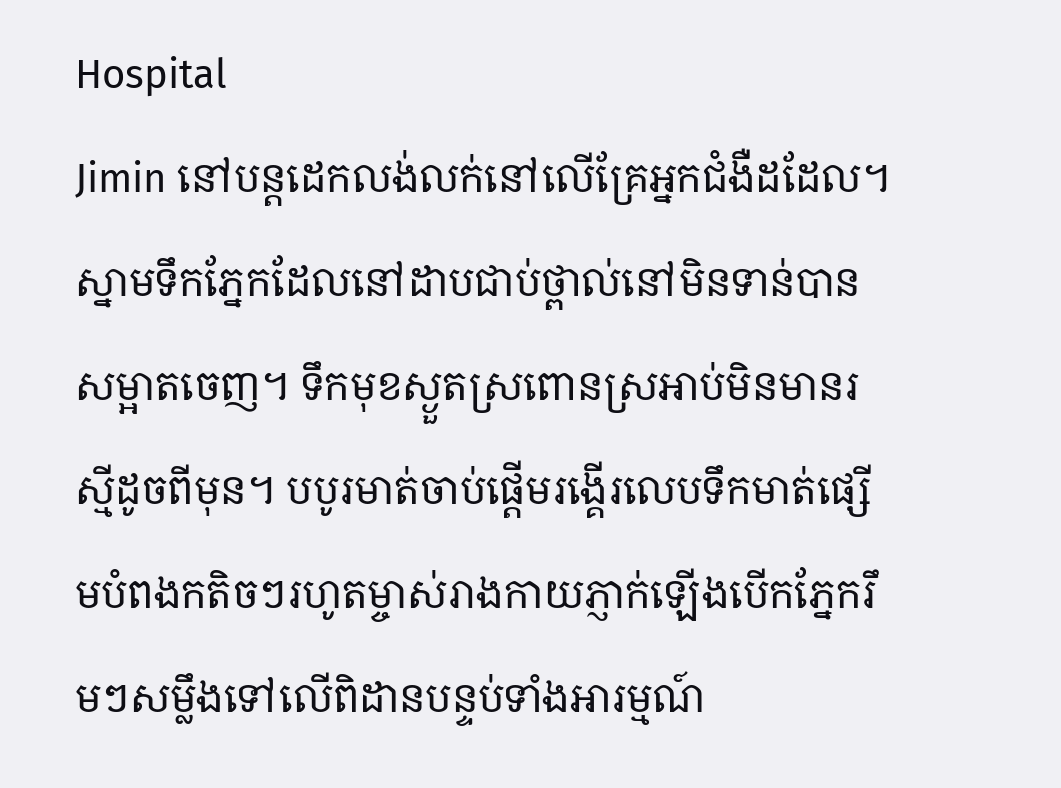Hospital
Jimin នៅបន្តដេកលង់លក់នៅលើគ្រែអ្នកជំងឺដដែល។ ស្នាមទឹកភ្នែកដែលនៅដាបជាប់ថ្ពាល់នៅមិនទាន់បានសម្អាតចេញ។ ទឹកមុខស្ងួតស្រពោនស្រអាប់មិនមានរស្មីដូចពីមុន។ បបូរមាត់ចាប់ផ្ដើមរង្គើរលេបទឹកមាត់ផ្សើមបំពងកតិចៗរហូតម្ចាស់រាងកាយភ្ញាក់ឡើងបើកភ្នែករឹមៗសម្លឹងទៅលើពិដានបន្ទប់ទាំងអារម្មណ៍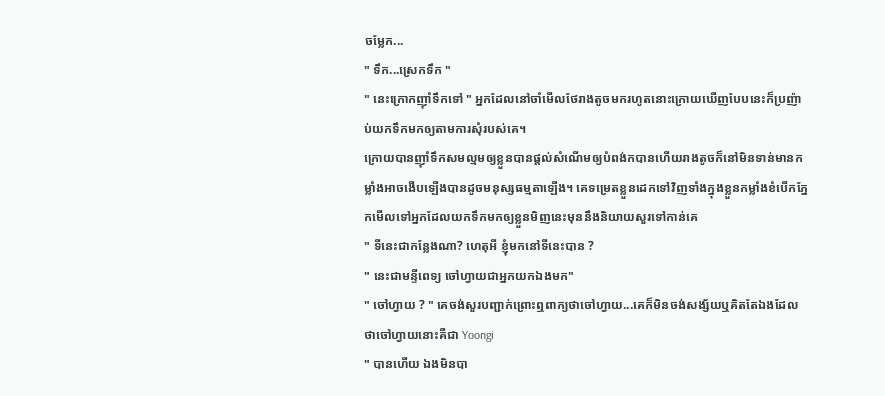ចម្លែក...
" ទឹក...ស្រេកទឹក "
" នេះក្រោកញ៉ាំទឹកទៅ " អ្នកដែលនៅចាំមើលថែរាងតូចមករហូតនោះក្រោយឃើញបែបនេះក៏ប្រញ៉ាប់យកទឹកមកឲ្យតាមការសុំរបស់គេ។
ក្រោយបានញុាំទឹកសមល្មមឲ្យខ្លួនបានផ្ដល់សំណើមឲ្យបំពង់កបានហើយរាងតូចក៏នៅមិនទាន់មានកម្លាំងអាចងើបឡើងបានដូចមនុស្សធម្មតាឡើង។ គេទម្រេតខ្លួនដេកទៅវិញទាំងក្នុងខ្លួនកម្លាំងខំបើកភ្នែកមើលទៅអ្នកដែលយកទឹកមកឲ្យខ្លួនមិញនេះមុននឹងនិយាយសួរទៅកាន់គេ
" ទីនេះជាកន្លែងណា? ហេតុអី ខ្ញុំមកនៅទីនេះបាន ?
" នេះជាមន្ទីពេទ្យ ចៅហ្វាយជាអ្នកយកឯងមក"
" ចៅហ្វាយ ? " គេចង់សួរបញ្ជាក់ព្រោះឮពាក្យថាចៅហ្វាយ...គេក៏មិនចង់សង្ស័យឬគិតតែឯងដែលថាចៅហ្វាយនោះគឺជា Yoongi
" បានហើយ ឯងមិនបា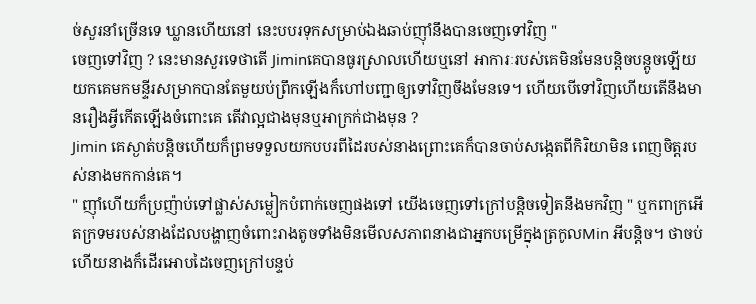ច់សួរនាំច្រើនទេ ឃ្លានហើយនៅ នេះបបរទុកសម្រាប់ឯងឆាប់ញុាំនឹងបានចេញទៅវិញ "
ចេញទៅវិញ ? នេះមានសួរទេថាតើ Jiminគេបានធូរស្រាលហើយឬនៅ អាការៈរបស់គេមិនមែនបន្តិចបន្តូចឡើយ យកគេមកមន្ទីរសម្រាកបានតែមួយប់ព្រឹកឡើងក៏ហៅបញ្ជាឲ្យទៅវិញចឹងមែនទេ។ ហើយបើទៅវិញហើយតើនឹងមានរឿងអ្វីកើតឡើងចំពោះគេ តើវាល្អជាងមុនឬអាក្រក់ជាងមុន ?
Jimin គេស្ងាត់បន្តិចហើយក៏ព្រមទទួលយកបបរពីដៃរបស់នាងព្រោះគេក៏បានចាប់សង្កេតពីកិរិយាមិន ពេញចិត្តរបស់នាងមកកាន់គេ។
" ញុាំហើយក៏ប្រញ៉ាប់ទៅផ្លាស់សម្លៀកបំពាក់ចេញផងទៅ យើងចេញទៅក្រៅបន្តិចទៀតនឹងមកវិញ " ឬកពាក្រអើតក្រទមរបស់នាងដែលបង្ហាញចំពោះរាងតូចទាំងមិនមើលសភាពនាងជាអ្នកបម្រើក្នុងត្រកូលMin អីបន្តិច។ ថាចប់ហើយនាងក៏ដើរអោបដៃចេញក្រៅបន្ទប់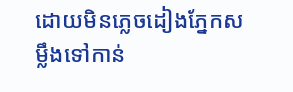ដោយមិនភ្លេចដៀងភ្នែកសម្លឹងទៅកាន់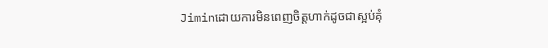Jiminដោយការមិនពេញចិត្តហាក់ដូចជាស្អប់គុំ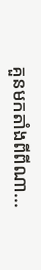គួនមកតាំងពីពីណា...